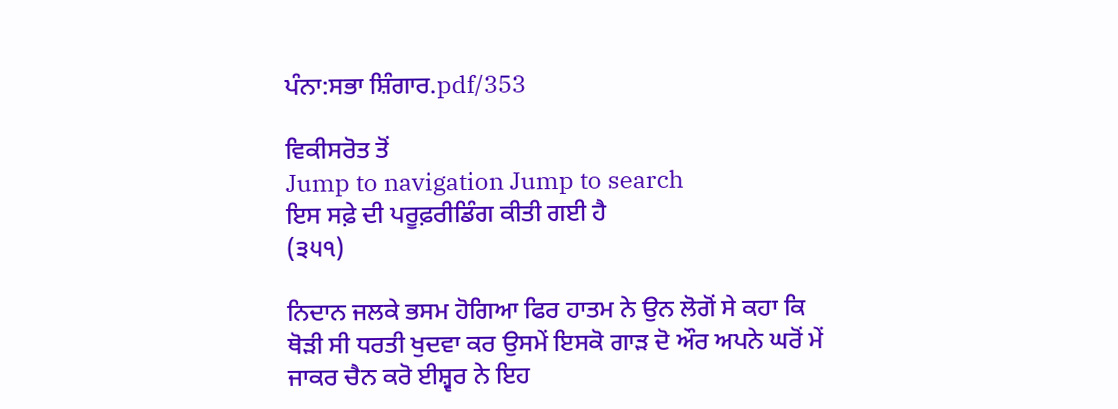ਪੰਨਾ:ਸਭਾ ਸ਼ਿੰਗਾਰ.pdf/353

ਵਿਕੀਸਰੋਤ ਤੋਂ
Jump to navigation Jump to search
ਇਸ ਸਫ਼ੇ ਦੀ ਪਰੂਫ਼ਰੀਡਿੰਗ ਕੀਤੀ ਗਈ ਹੈ
(੩੫੧)

ਨਿਦਾਨ ਜਲਕੇ ਭਸਮ ਹੋਗਿਆ ਫਿਰ ਹਾਤਮ ਨੇ ਉਨ ਲੋਗੋਂ ਸੇ ਕਹਾ ਕਿ ਥੋੜੀ ਸੀ ਧਰਤੀ ਖੁਦਵਾ ਕਰ ਉਸਮੇਂ ਇਸਕੋ ਗਾੜ ਦੋ ਔਰ ਅਪਨੇ ਘਰੋਂ ਮੇਂ ਜਾਕਰ ਚੈਨ ਕਰੋ ਈਸ਼੍ਵਰ ਨੇ ਇਹ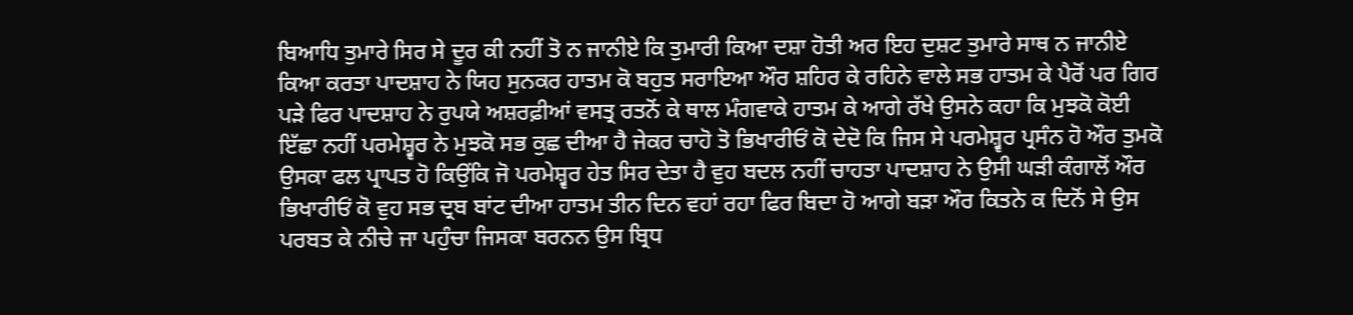ਬਿਆਧਿ ਤੁਮਾਰੇ ਸਿਰ ਸੇ ਦੂਰ ਕੀ ਨਹੀਂ ਤੋ ਨ ਜਾਨੀਏ ਕਿ ਤੁਮਾਰੀ ਕਿਆ ਦਸ਼ਾ ਹੋਤੀ ਅਰ ਇਹ ਦੁਸ਼ਟ ਤੁਮਾਰੇ ਸਾਥ ਨ ਜਾਨੀਏ ਕਿਆ ਕਰਤਾ ਪਾਦਸ਼ਾਹ ਨੇ ਯਿਹ ਸੁਨਕਰ ਹਾਤਮ ਕੋ ਬਹੁਤ ਸਰਾਇਆ ਔਰ ਸ਼ਹਿਰ ਕੇ ਰਹਿਨੇ ਵਾਲੇ ਸਭ ਹਾਤਮ ਕੇ ਪੈਰੋਂ ਪਰ ਗਿਰ ਪੜੇ ਫਿਰ ਪਾਦਸ਼ਾਹ ਨੇ ਰੁਪਯੇ ਅਸ਼ਰਫ਼ੀਆਂ ਵਸਤ੍ਰ ਰਤਨੋਂ ਕੇ ਥਾਲ ਮੰਗਵਾਕੇ ਹਾਤਮ ਕੇ ਆਗੇ ਰੱਖੇ ਉਸਨੇ ਕਹਾ ਕਿ ਮੁਝਕੋ ਕੋਈ ਇੱਛਾ ਨਹੀਂ ਪਰਮੇਸ਼੍ਵਰ ਨੇ ਮੁਝਕੋ ਸਭ ਕੁਛ ਦੀਆ ਹੈ ਜੇਕਰ ਚਾਹੋ ਤੋ ਭਿਖਾਰੀਓਂ ਕੋ ਦੇਦੋ ਕਿ ਜਿਸ ਸੇ ਪਰਮੇਸ਼੍ਵਰ ਪ੍ਰਸੰਨ ਹੋ ਔਰ ਤੁਮਕੋ ਉਸਕਾ ਫਲ ਪ੍ਰਾਪਤ ਹੋ ਕਿਉਂਕਿ ਜੋ ਪਰਮੇਸ਼੍ਵਰ ਹੇਤ ਸਿਰ ਦੇਤਾ ਹੈ ਵੁਹ ਬਦਲ ਨਹੀਂ ਚਾਹਤਾ ਪਾਦਸ਼ਾਹ ਨੇ ਉਸੀ ਘੜੀ ਕੰਗਾਲੋਂ ਔਰ ਭਿਖਾਰੀਓਂ ਕੋ ਵੁਹ ਸਭ ਦ੍ਰਬ ਬਾਂਟ ਦੀਆ ਹਾਤਮ ਤੀਨ ਦਿਨ ਵਹਾਂ ਰਹਾ ਫਿਰ ਬਿਦਾ ਹੋ ਆਗੇ ਬੜਾ ਔਰ ਕਿਤਨੇ ਕ ਦਿਨੋਂ ਸੇ ਉਸ ਪਰਬਤ ਕੇ ਨੀਚੇ ਜਾ ਪਹੁੰਚਾ ਜਿਸਕਾ ਬਰਨਨ ਉਸ ਬ੍ਰਿਧ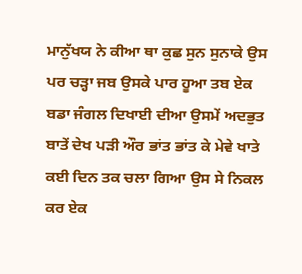ਮਾਨੁੱਖਯ ਨੇ ਕੀਆ ਥਾ ਕੁਛ ਸੁਨ ਸੁਨਾਕੇ ਉਸ ਪਰ ਚੜ੍ਹਾ ਜਬ ਉਸਕੇ ਪਾਰ ਹੂਆ ਤਬ ਏਕ ਬਡਾ ਜੰਗਲ ਦਿਖਾਈ ਦੀਆ ਉਸਮੇਂ ਅਦਭੁਤ ਬਾਤੇਂ ਦੇਖ ਪੜੀ ਔਰ ਭਾਂਤ ਭਾਂਤ ਕੇ ਮੇਵੇ ਖਾਤੇ ਕਈ ਦਿਨ ਤਕ ਚਲਾ ਗਿਆ ਉਸ ਸੇ ਨਿਕਲ ਕਰ ਏਕ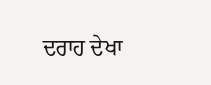ਦਰਾਹ ਦੇਖਾ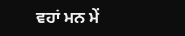ਵਹਾਂ ਮਨ ਮੇਂ